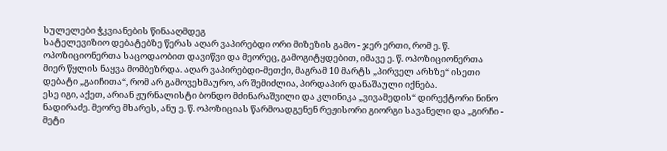სულელები ჭკვიანების წინააღმდეგ
სატელევიზიო დებატებზე წერას აღარ ვაპირებდი ორი მიზეზის გამო - ჯერ ერთი, რომ ე. წ. ოპოზიციონერთა საცოდაობით დავიწვი და მეორეც, გამოგიტყდებით, იმავე ე. წ. ოპოზიციონერთა მიერ წყლის ნაყვა მომბეზრდა. აღარ ვაპირებდი-მეთქი, მაგრამ 10 მარტს „პირველ არხზე“ ისეთი დებატი „გაიჩითა“, რომ არ გამოვეხმაურო, არ შემიძლია, პირდაპირ დანაშაული იქნება.
ესე იგი, აქეთ, არიან ჟურნალისტი ბონდო მძინარაშვილი და კლინიკა „ვივამედის“ დირექტორი ნინო ნადირაძე. მეორე მხარეს, ანუ ე. წ. ოპოზიციას წარმოადგენენ რეჟისორი გიორგი სავანელი და „გირჩი - მეტი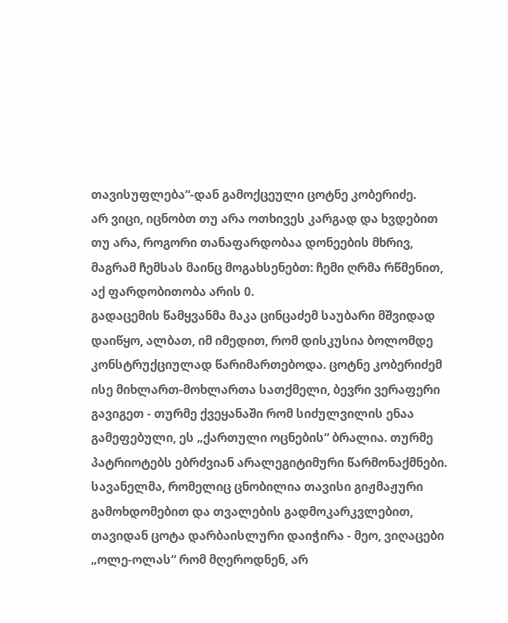თავისუფლება“-დან გამოქცეული ცოტნე კობერიძე.
არ ვიცი, იცნობთ თუ არა ოთხივეს კარგად და ხვდებით თუ არა, როგორი თანაფარდობაა დონეების მხრივ, მაგრამ ჩემსას მაინც მოგახსენებთ: ჩემი ღრმა რწმენით, აქ ფარდობითობა არის 0.
გადაცემის წამყვანმა მაკა ცინცაძემ საუბარი მშვიდად დაიწყო, ალბათ, იმ იმედით, რომ დისკუსია ბოლომდე კონსტრუქციულად წარიმართებოდა. ცოტნე კობერიძემ ისე მიხლართ-მოხლართა სათქმელი, ბევრი ვერაფერი გავიგეთ - თურმე ქვეყანაში რომ სიძულვილის ენაა გამეფებული, ეს „ქართული ოცნების“ ბრალია. თურმე პატრიოტებს ებრძვიან არალეგიტიმური წარმონაქმნები. სავანელმა, რომელიც ცნობილია თავისი გიჟმაჟური გამოხდომებით და თვალების გადმოკარკვლებით, თავიდან ცოტა დარბაისლური დაიჭირა - მეო, ვიღაცები „ოლე-ოლას“ რომ მღეროდნენ, არ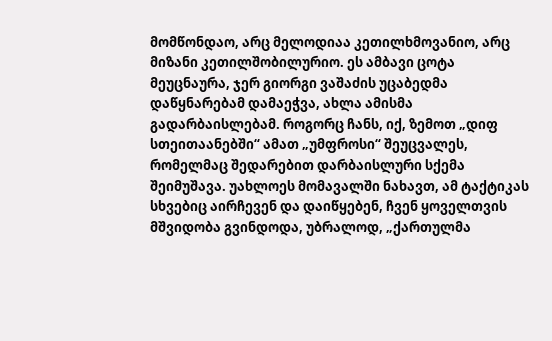მომწონდაო, არც მელოდიაა კეთილხმოვანიო, არც მიზანი კეთილშობილურიო. ეს ამბავი ცოტა მეუცნაურა, ჯერ გიორგი ვაშაძის უცაბედმა დაწყნარებამ დამაეჭვა, ახლა ამისმა გადარბაისლებამ. როგორც ჩანს, იქ, ზემოთ „დიფ სთეითაანებში“ ამათ „უმფროსი“ შეუცვალეს, რომელმაც შედარებით დარბაისლური სქემა შეიმუშავა. უახლოეს მომავალში ნახავთ, ამ ტაქტიკას სხვებიც აირჩევენ და დაიწყებენ, ჩვენ ყოველთვის მშვიდობა გვინდოდა, უბრალოდ, „ქართულმა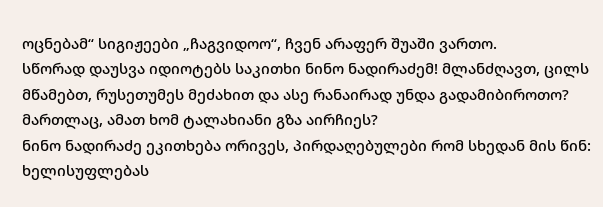ოცნებამ“ სიგიჟეები „ჩაგვიდოო“, ჩვენ არაფერ შუაში ვართო.
სწორად დაუსვა იდიოტებს საკითხი ნინო ნადირაძემ! მლანძღავთ, ცილს მწამებთ, რუსეთუმეს მეძახით და ასე რანაირად უნდა გადამიბიროთო? მართლაც, ამათ ხომ ტალახიანი გზა აირჩიეს?
ნინო ნადირაძე ეკითხება ორივეს, პირდაღებულები რომ სხედან მის წინ: ხელისუფლებას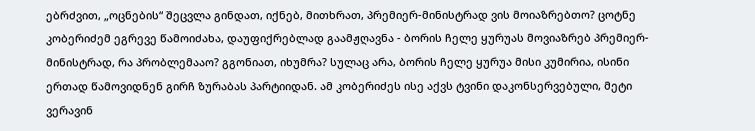ებრძვით, „ოცნების“ შეცვლა გინდათ, იქნებ, მითხრათ, პრემიერ-მინისტრად ვის მოიაზრებთო? ცოტნე კობერიძემ ეგრევე წამოიძახა, დაუფიქრებლად გაამჟღავნა - ბორის ჩელე ყურუას მოვიაზრებ პრემიერ-მინისტრად, რა პრობლემააო? გგონიათ, იხუმრა? სულაც არა, ბორის ჩელე ყურუა მისი კუმირია, ისინი ერთად წამოვიდნენ გირჩ ზურაბას პარტიიდან. ამ კობერიძეს ისე აქვს ტვინი დაკონსერვებული, მეტი ვერავინ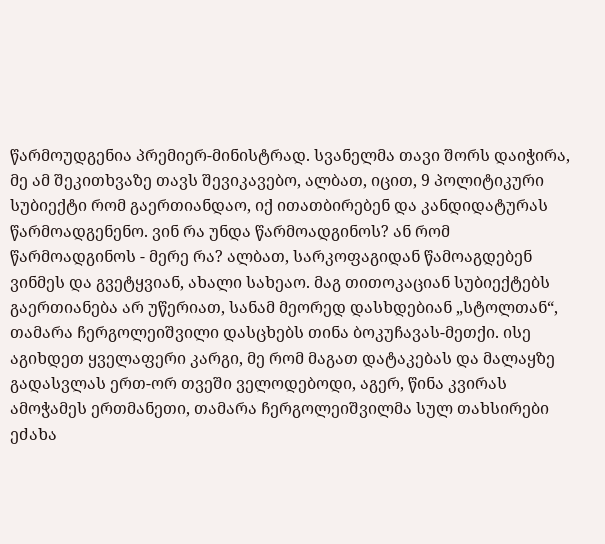წარმოუდგენია პრემიერ-მინისტრად. სვანელმა თავი შორს დაიჭირა, მე ამ შეკითხვაზე თავს შევიკავებო, ალბათ, იცით, 9 პოლიტიკური სუბიექტი რომ გაერთიანდაო, იქ ითათბირებენ და კანდიდატურას წარმოადგენენო. ვინ რა უნდა წარმოადგინოს? ან რომ წარმოადგინოს - მერე რა? ალბათ, სარკოფაგიდან წამოაგდებენ ვინმეს და გვეტყვიან, ახალი სახეაო. მაგ თითოკაციან სუბიექტებს გაერთიანება არ უწერიათ, სანამ მეორედ დასხდებიან „სტოლთან“, თამარა ჩერგოლეიშვილი დასცხებს თინა ბოკუჩავას-მეთქი. ისე აგიხდეთ ყველაფერი კარგი, მე რომ მაგათ დატაკებას და მალაყზე გადასვლას ერთ-ორ თვეში ველოდებოდი, აგერ, წინა კვირას ამოჭამეს ერთმანეთი, თამარა ჩერგოლეიშვილმა სულ თახსირები ეძახა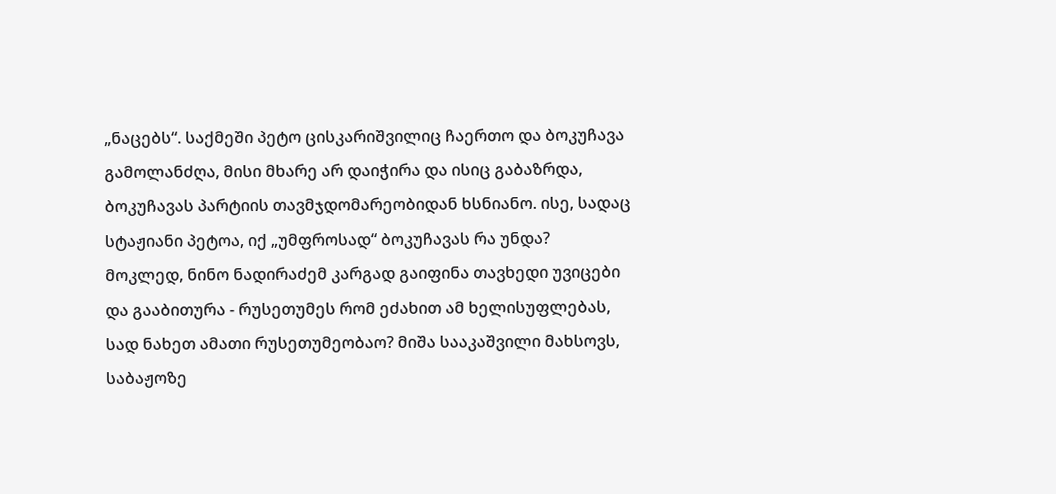„ნაცებს“. საქმეში პეტო ცისკარიშვილიც ჩაერთო და ბოკუჩავა გამოლანძღა, მისი მხარე არ დაიჭირა და ისიც გაბაზრდა, ბოკუჩავას პარტიის თავმჯდომარეობიდან ხსნიანო. ისე, სადაც სტაჟიანი პეტოა, იქ „უმფროსად“ ბოკუჩავას რა უნდა?
მოკლედ, ნინო ნადირაძემ კარგად გაიფინა თავხედი უვიცები და გააბითურა - რუსეთუმეს რომ ეძახით ამ ხელისუფლებას, სად ნახეთ ამათი რუსეთუმეობაო? მიშა სააკაშვილი მახსოვს, საბაჟოზე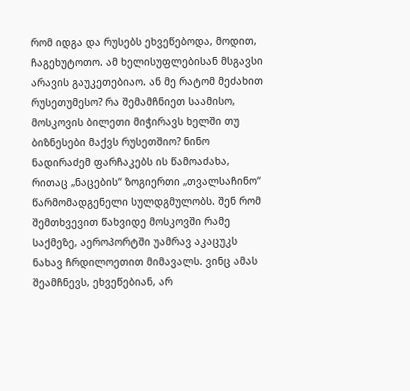რომ იდგა და რუსებს ეხვეწებოდა, მოდით, ჩაგეხუტოთო. ამ ხელისუფლებისან მსგავსი არავის გაუკეთებიაო. ან მე რატომ მეძახით რუსეთუმესო? რა შემამჩნიეთ საამისო, მოსკოვის ბილეთი მიჭირავს ხელში თუ ბიზნესები მაქვს რუსეთშიო? ნინო ნადირაძემ ფარჩაკებს ის წამოაძახა, რითაც „ნაცების“ ზოგიერთი „თვალსაჩინო“ წარმომადგენელი სულდგმულობს. შენ რომ შემთხვევით წახვიდე მოსკოვში რამე საქმეზე, აეროპორტში უამრავ აკაცუკს ნახავ ჩრდილოეთით მიმავალს. ვინც ამას შეამჩნევს, ეხვეწებიან, არ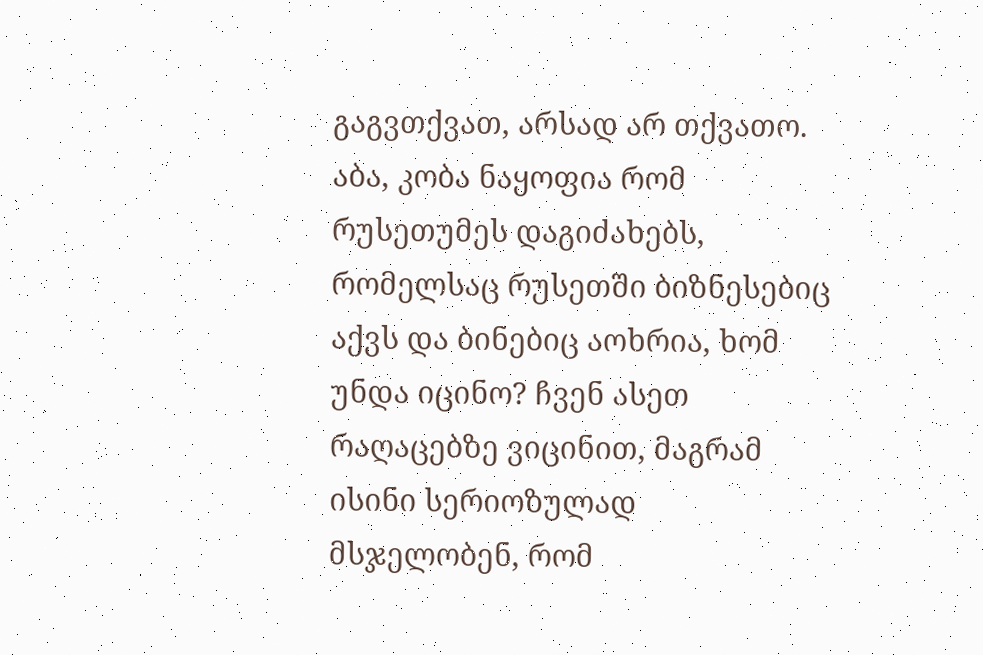გაგვთქვათ, არსად არ თქვათო. აბა, კობა ნაყოფია რომ რუსეთუმეს დაგიძახებს, რომელსაც რუსეთში ბიზნესებიც აქვს და ბინებიც აოხრია, ხომ უნდა იცინო? ჩვენ ასეთ რაღაცებზე ვიცინით, მაგრამ ისინი სერიოზულად მსჯელობენ, რომ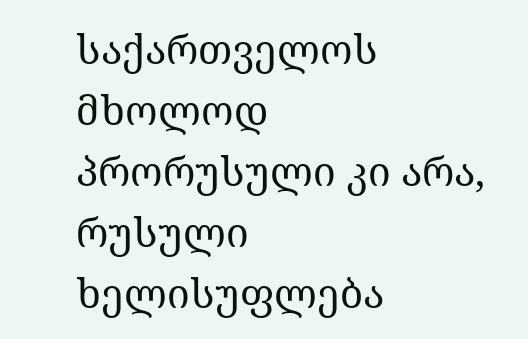საქართველოს მხოლოდ პრორუსული კი არა, რუსული ხელისუფლება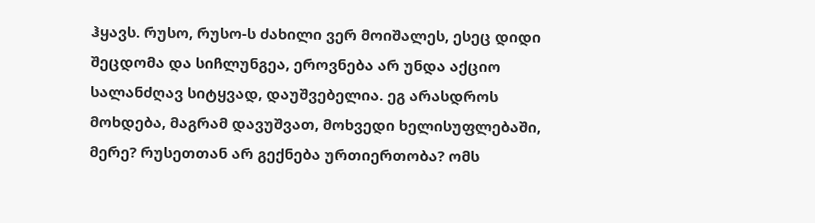ჰყავს. რუსო, რუსო-ს ძახილი ვერ მოიშალეს, ესეც დიდი შეცდომა და სიჩლუნგეა, ეროვნება არ უნდა აქციო სალანძღავ სიტყვად, დაუშვებელია. ეგ არასდროს მოხდება, მაგრამ დავუშვათ, მოხვედი ხელისუფლებაში, მერე? რუსეთთან არ გექნება ურთიერთობა? ომს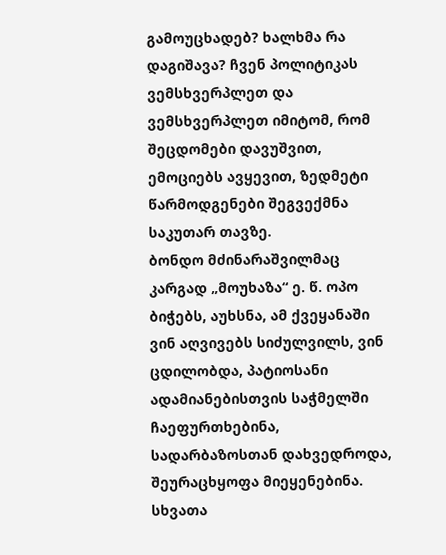გამოუცხადებ? ხალხმა რა დაგიშავა? ჩვენ პოლიტიკას ვემსხვერპლეთ და ვემსხვერპლეთ იმიტომ, რომ შეცდომები დავუშვით, ემოციებს ავყევით, ზედმეტი წარმოდგენები შეგვექმნა საკუთარ თავზე.
ბონდო მძინარაშვილმაც კარგად „მოუხაზა“ ე. წ. ოპო ბიჭებს, აუხსნა, ამ ქვეყანაში ვინ აღვივებს სიძულვილს, ვინ ცდილობდა, პატიოსანი ადამიანებისთვის საჭმელში ჩაეფურთხებინა, სადარბაზოსთან დახვედროდა, შეურაცხყოფა მიეყენებინა. სხვათა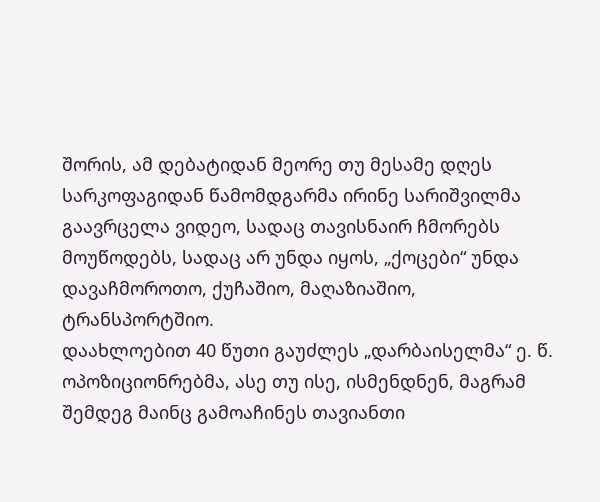შორის, ამ დებატიდან მეორე თუ მესამე დღეს სარკოფაგიდან წამომდგარმა ირინე სარიშვილმა გაავრცელა ვიდეო, სადაც თავისნაირ ჩმორებს მოუწოდებს, სადაც არ უნდა იყოს, „ქოცები“ უნდა დავაჩმოროთო, ქუჩაშიო, მაღაზიაშიო, ტრანსპორტშიო.
დაახლოებით 40 წუთი გაუძლეს „დარბაისელმა“ ე. წ. ოპოზიციონრებმა, ასე თუ ისე, ისმენდნენ, მაგრამ შემდეგ მაინც გამოაჩინეს თავიანთი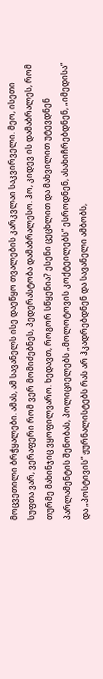მოცვეთილი ბრჭყალები. ამას, ამ სავანელს ისე დაეწყო თვალების კარკვლაი საკვირველი. მეო, ისეთი სუფთა ვარ, ვერაფერი რომ ვერ მომიძებნეს, პედერასტობა დამაბრალესო. ჰო, კიდევ ის დამაბრალეს, რომ თურმე მახინჯიც ვყოფილვარო. ხედავთ, როგორ სწყენია? ესენი ცეცხლით და მახვილით უტევდნენ პარლამენტის შენობას, პოლიციელებს „მოლოტოვის კოქტეილებს“ ესროდნენ, ასახიჩრებდნენ, „იმედისა“ და „პოსტივის“ ჟურნალისტებს რას არ ჰკადრებდნენ და სავანელი ამბობს,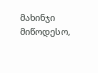მახინჯი მიწოდესო,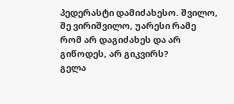პედერასტი დამიძახესო. შვილო, შე ვირიშვილო, უარესი რამე რომ არ დაგიძახეს და არ გიწოდეს, არ გიკვირს?
გელა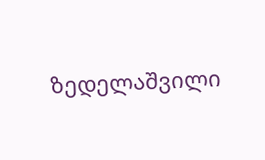ზედელაშვილი